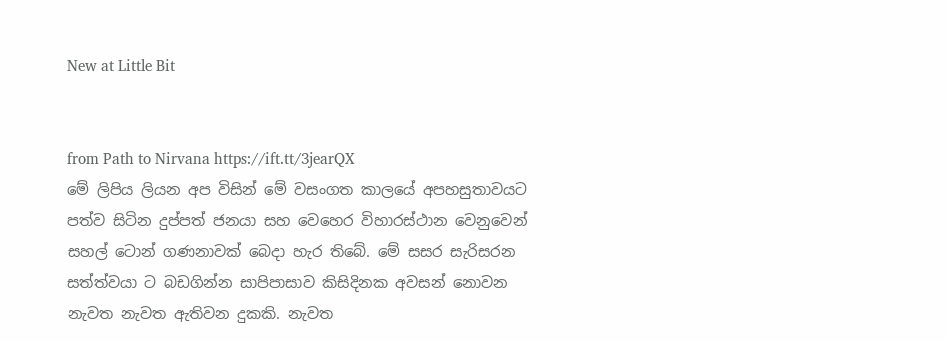New at Little Bit


from Path to Nirvana https://ift.tt/3jearQX
මේ ලිපිය ලියන අප විසින් මේ වසංගත කාලයේ අපහසුතාවයට පත්ව සිටින දුප්පත් ජනයා සහ වෙහෙර විහාරස්ථාන වෙනුවෙන් සහල් ටොන් ගණනාවක් බෙදා හැර තිබේ. මේ සසර සැරිසරන සත්ත්වයා ට බඩගින්න සාපිපාසාව කිසිදිනක අවසන් නොවන නැවත නැවත ඇතිවන දුකකි. නැවත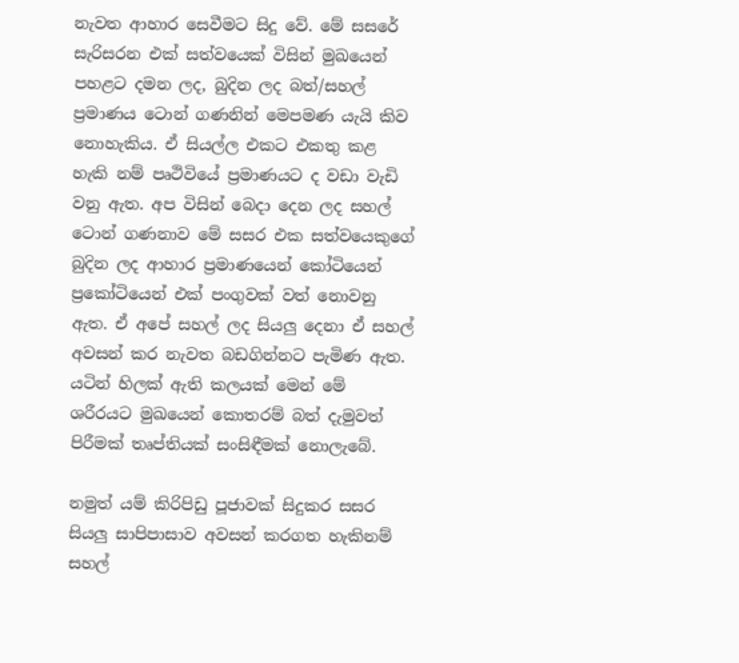නැවත ආහාර සෙවීමට සිදු වේ. මේ සසරේ සැරිසරන එක් සත්වයෙක් විසින් මුඛයෙන් පහළට දමන ලද, බුදින ලද බත්/සහල් ප්‍රමාණය ටොන් ගණනින් මෙපමණ යැයි කිව නොහැකිය. ඒ සියල්ල එකට එකතු කළ හැකි නම් පෘථිවියේ ප්‍රමාණයට ද වඩා වැඩි වනු ඇත. අප විසින් බෙදා දෙන ලද සහල් ටොන් ගණනාව මේ සසර එක සත්වයෙකුගේ බුදින ලද ආහාර ප්‍රමාණයෙන් කෝටියෙන් ප්‍රකෝටියෙන් එක් පංගුවක් වත් නොවනු ඇත. ඒ අපේ සහල් ලද සියලු දෙනා ඒ සහල් අවසන් කර නැවත බඩගින්නට පැමිණ ඇත. යටින් හිලක් ඇති කලයක් මෙන් මේ ශරීරයට මුඛයෙන් කොතරම් බත් දැමුවත් පිරීමක් තෘප්තියක් සංසිඳීමක් නොලැබේ.

නමුත් යම් කිරිපිඩු පූජාවක් සිදුකර සසර සියලු සාපිපාසාව අවසන් කරගත හැකිනම් සහල්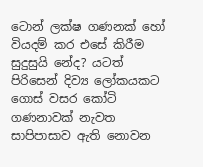ටොන් ලක්ෂ ගණනක් හෝ වියදම් කර එසේ කිරීම සුදුසුයි නේද? යටත් පිරිසෙන් දිව්‍ය ලෝකයකට ගොස් වසර කෝටි ගණනාවක් නැවත සාපිපාසාව ඇති නොවන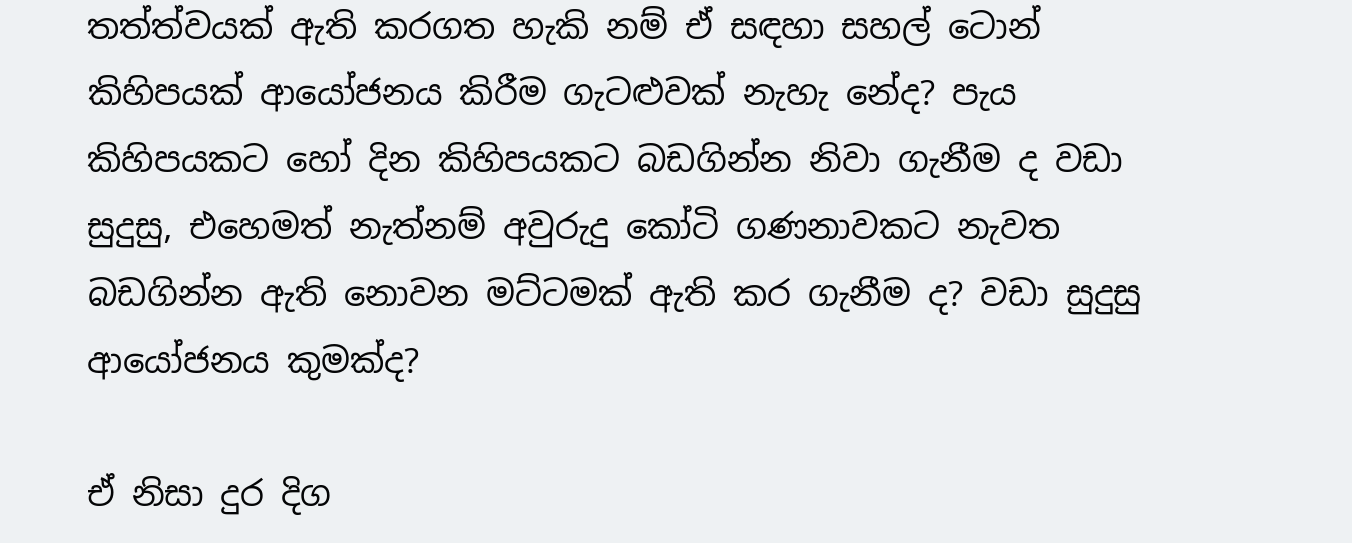තත්ත්වයක් ඇති කරගත හැකි නම් ඒ සඳහා සහල් ටොන් කිහිපයක් ආයෝජනය කිරීම ගැටළුවක් නැහැ නේද? පැය කිහිපයකට හෝ දින කිහිපයකට බඩගින්න නිවා ගැනීම ද වඩා සුදුසු, එහෙමත් නැත්නම් අවුරුදු කෝටි ගණනාවකට නැවත බඩගින්න ඇති නොවන මට්ටමක් ඇති කර ගැනීම ද? වඩා සුදුසු ආයෝජනය කුමක්ද?

ඒ නිසා දුර දිග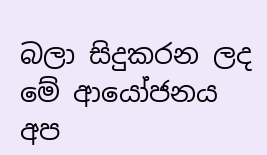බලා සිදුකරන ලද මේ ආයෝජනය අප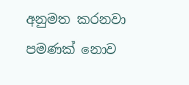අනුමත කරනවා පමණක් නොව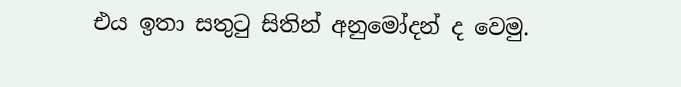එය ඉතා සතුටු සිතින් අනුමෝදන් ද වෙමු.